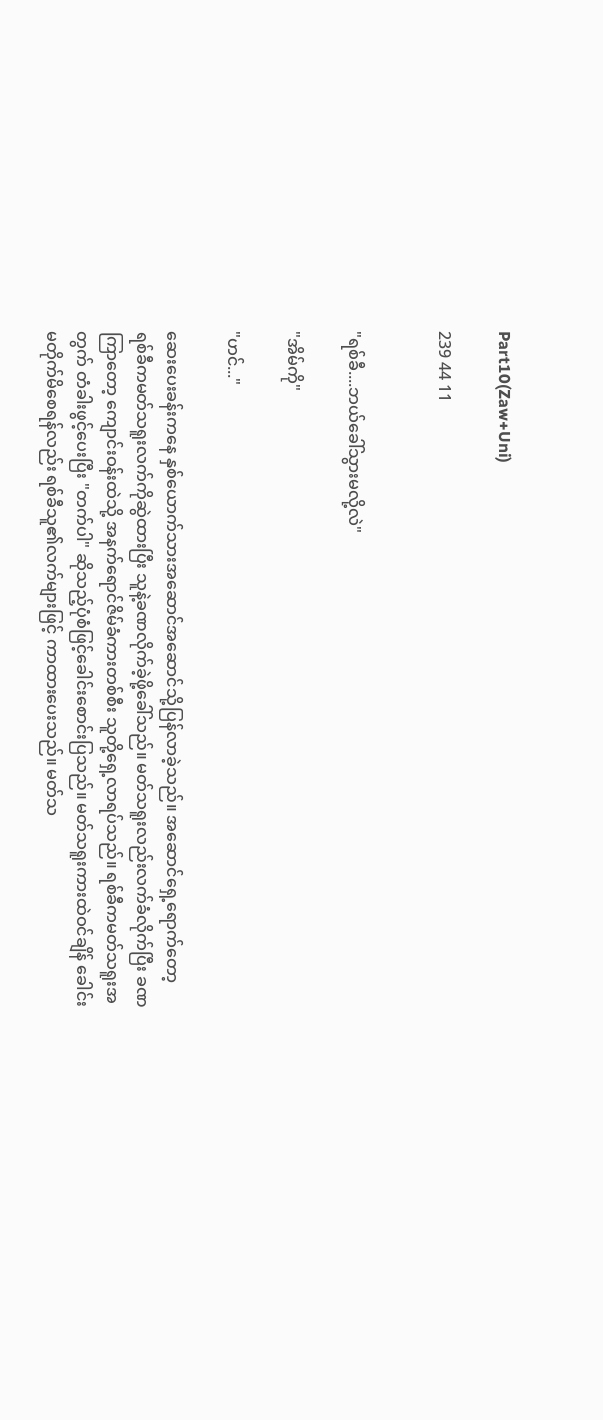Part10(Zaw+Uni)

239 44 11


"ရစ်ခီ....ဘယ်ခေါ်သွားမလို့လဲ"

"အိမ်ကို"

"ဟင်..."

ဆေးပေးခန်းကနေ နှစ်ယောက်သားအဆောင်အဆောင်သို့ပြန်လာခဲ့သည်။ အဆောင်ရှေ့ရောက်တော့ ရစ်ခီကမတ်သရူးလက်ကိုဆွဲထားပြီး သူနဲ့ခဏလိုက်ခဲ့ဖို့ခေါ်သည်။ မတ်သရူးလည်းလက်ခံလိုက်ပြီး ခဏကြာတော့ ကျောင်းဝန်းထဲသို့ အနက်ရောင်ဇိမ်ခံကားတစ်စီး သူတို့ရှေ့လာရပ်သည်။ ရစ်ခီကမတ်သရူးအတွက် တံခါးဖွင့်ပေးပြီး "တက်ပါ" ဆိုသည့်ပုံစံဖြင့်ခေါင်းစောင်းပြသည်။ မတ်သရူးကားထဲဝင်ချိန် ခေါင်းမတိုက်မိစေရန်လည်း ရစ်ခီသူ၏လက်များဖြင့် ကာထားပေးသည်။ မတ်သ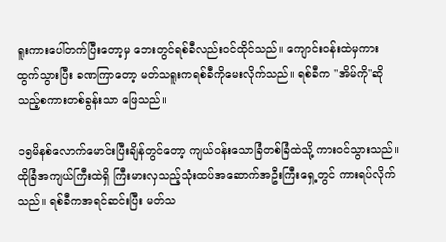ရူးကားပေါ်တက်ပြီးတော့မှ ဘေးတွင်ရစ်ခီလည်းဝင်ထိုင်သည်။ ကျောင်းဝန်းထဲမှကားထွက်သွားပြီး ခဏကြာတော့ မတ်သရူးကရစ်ခီကိုမေးလိုက်သည်။ ရစ်ခီက "အိမ်ကို"ဆိုသည့်စကားတစ်ခွန်းသာ ဖြေသည်။

၁၅မိနစ်လောက်မောင်းပြီးချိန်တွင်တော့ ကျယ်ဝန်းသောခြံတစ်ခြံထဲသို့ ကားဝင်သွားသည်။ ထိုခြံအကျယ်ကြီးထဲရှိ ကြီးမားလှသည့်သုံးထပ်အဆောက်အဦးကြီးရှေ့တွင် ကားရပ်လိုက်သည်။ ရစ်ခီကအရင်ဆင်းပြီး မတ်သ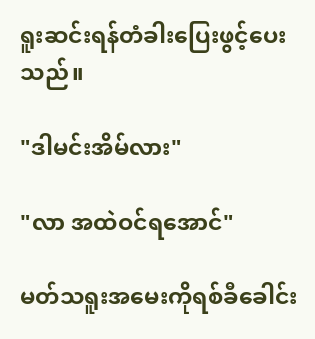ရူးဆင်းရန်တံခါးပြေးဖွင့်ပေးသည်။

"ဒါမင်းအိမ်လား"

"လာ အထဲဝင်ရအောင်"

မတ်သရူးအမေးကိုရစ်ခီခေါင်း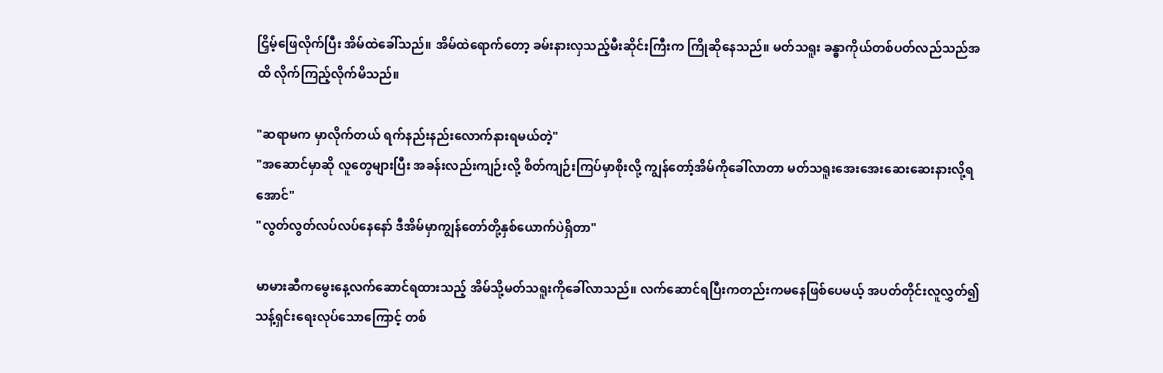ငြှိမ့်ဖြေလိုက်ပြီး အိမ်ထဲခေါ်သည်။ အိမ်ထဲရောက်တော့ ခမ်းနားလှသည့်မီးဆိုင်းကြီးက ကြိုဆိုနေသည်။ မတ်သရူး ခန္ဓာကိုယ်တစ်ပတ်လည်သည်အထိ လိုက်ကြည့်လိုက်မိသည်။

"ဆရာမက မှာလိုက်တယ် ရက်နည်းနည်းလောက်နားရမယ်တဲ့"
"အဆောင်မှာဆို လူတွေများပြီး အခန်းလည်းကျဉ်းလို့ စိတ်ကျဉ်းကြပ်မှာစိုးလို့ ကျွန်တော့်အိမ်ကိုခေါ်လာတာ မတ်သရူးအေးအေးဆေးဆေးနားလို့ရအောင်"
"လွတ်လွတ်လပ်လပ်နေနော် ဒီအိမ်မှာကျွန်တော်တို့နှစ်ယောက်ပဲရှိတာ"

မာမားဆီကမွေးနေ့လက်ဆောင်ရထားသည့် အိမ်သို့မတ်သရူးကိုခေါ်လာသည်။ လက်ဆောင်ရပြီးကတည်းကမနေဖြစ်ပေမယ့် အပတ်တိုင်းလူလွှတ်၍သန့်ရှင်းရေးလုပ်သောကြောင့် တစ်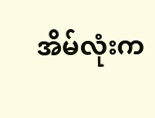အိမ်လုံးက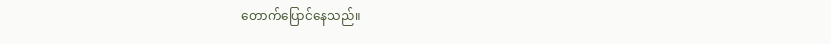တောက်ပြောင်နေသည်။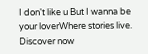I don't like u But I wanna be your loverWhere stories live. Discover now